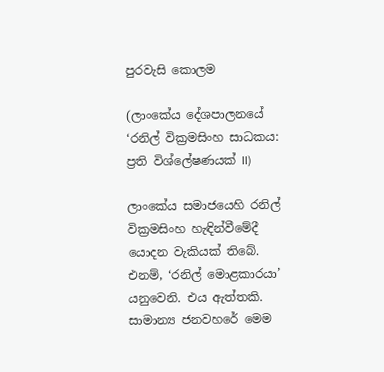පුරවැසි කොලම

(ලාංකේය දේශපාලනයේ ‘රනිල් වික්‍රමසිංහ සාධකය: ප්‍රති විශ්ලේෂණයක් II)

ලාංකේය සමාජයෙහි රනිල් වික්‍රමසිංහ හැඳින්වීමේදී යොදන වැකියක් තිබේ. එනම්, ‘රනිල් මොළකාරයා’ යනුවෙනි. එය ඇත්තකි. සාමාන්‍ය ජනවහරේ මෙම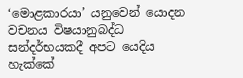‘මොළකාරයා’ යනුවෙන් යොදන වචනය විෂයානුබද්ධ සන්දර්භයකදී අපට යෙදිය හැක්කේ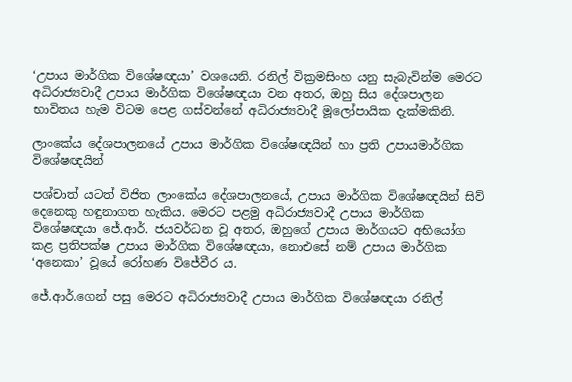‘උපාය මාර්ගික විශේෂඥයා’ වශයෙනි. රනිල් වික්‍රමසිංහ යනු සැබැවින්ම මෙරට අධිරාජ්‍යවාදී උපාය මාර්ගික විශේෂඥයා වන අතර, ඔහු සිය දේශපාලන භාවිතය හැම විටම පෙළ ගස්වන්නේ අධිරාජ්‍යවාදී මූලෝපායික දැක්මකිනි.

ලාංකේය දේශපාලනයේ උපාය මාර්ගික විශේෂඥයින් හා ප්‍රති උපායමාර්ගික විශේෂඥයින්

පශ්චාත් යටත් විජිත ලාංකේය දේශපාලනයේ, උපාය මාර්ගික විශේෂඥයින් සිව් දෙනෙකු හඳුනාගත හැකිය. මෙරට පළමු අධිරාජ්‍යවාදී උපාය මාර්ගික විශේෂඥයා ජේ.ආර්. ජයවර්ධන වූ අතර, ඔහුගේ උපාය මාර්ගයට අභියෝග කළ ප්‍රතිපක්ෂ උපාය මාර්ගික විශේෂඥයා, නොඑසේ නම් උපාය මාර්ගික ‘අනෙකා’ වූයේ රෝහණ විජේවීර ය.

ජේ.ආර්.ගෙන් පසු මෙරට අධිරාජ්‍යවාදී උපාය මාර්ගික විශේෂඥයා රනිල්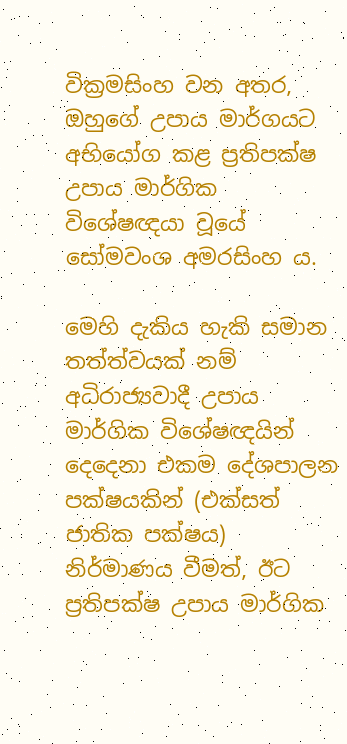වික්‍රමසිංහ වන අතර, ඔහුගේ උපාය මාර්ගයට අභියෝග කළ ප්‍රතිපක්ෂ උපාය මාර්ගික විශේෂඥයා වූයේ සෝමවංශ අමරසිංහ ය.

මෙහි දැකිය හැකි සමාන තත්ත්වයක් නම් අධිරාජ්‍යවාදී උපාය මාර්ගික විශේෂඥයින් දෙදෙනා එකම දේශපාලන පක්ෂයකින් (එක්සත් ජාතික පක්ෂය) නිර්මාණය වීමත්, ඊට ප්‍රතිපක්ෂ උපාය මාර්ගික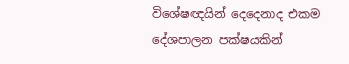විශේෂඥයින් දෙදෙනාද එකම දේශපාලන පක්ෂයකින්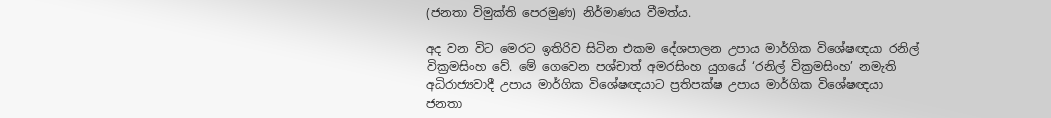(ජනතා විමුක්ති පෙරමුණ) නිර්මාණය වීමත්ය.

අද වන විට මෙරට ඉතිරිව සිටින එකම දේශපාලන උපාය මාර්ගික විශේෂඥයා රනිල් වික්‍රමසිංහ වේ. මේ ගෙවෙන පශ්චාත් අමරසිංහ යුගයේ ‘රනිල් වික්‍රමසිංහ’ නමැති අධිරාජ්‍යවාදී උපාය මාර්ගික විශේෂඥයාට ප්‍රතිපක්ෂ උපාය මාර්ගික විශේෂඥයා ජනතා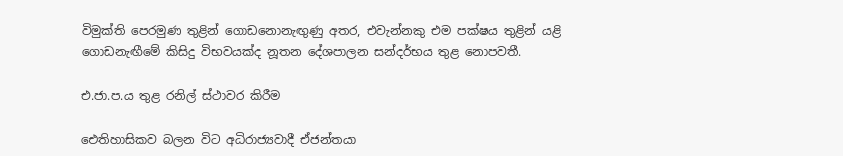විමුක්ති පෙරමුණ තුළින් ගොඩනොනැඟුණු අතර, එවැන්නකු එම පක්ෂය තුළින් යළි ගොඩනැඟීමේ කිසිදු විභවයක්ද නූතන දේශපාලන සන්දර්භය තුළ නොපවතී.

එ.ජා.ප.ය තුළ රනිල් ස්ථාවර කිරීම

ඓතිහාසිකව බලන විට අධිරාජ්‍යවාදී ඒජන්තයා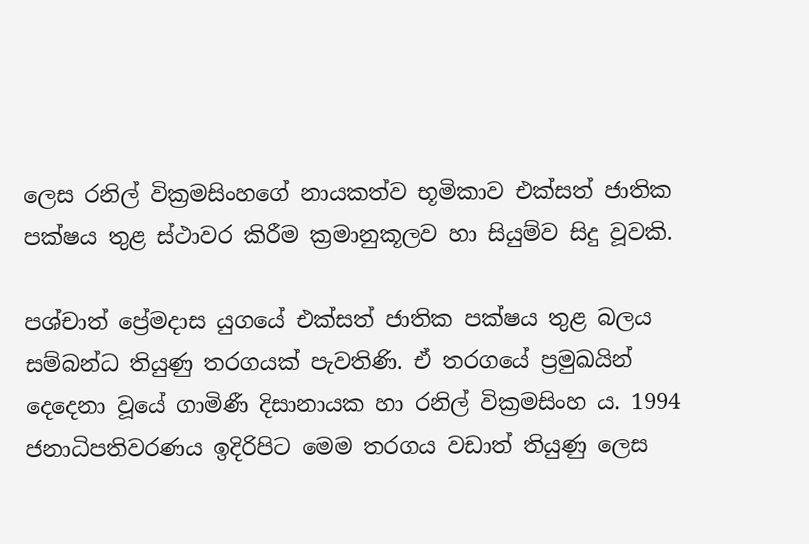ලෙස රනිල් වික්‍රමසිංහගේ නායකත්ව භූමිකාව එක්සත් ජාතික පක්ෂය තුළ ස්ථාවර කිරීම ක්‍රමානුකූලව හා සියුම්ව සිදු වූවකි.

පශ්චාත් ප්‍රේමදාස යුගයේ එක්සත් ජාතික පක්ෂය තුළ බලය සම්බන්ධ තියුණු තරගයක් පැවතිණි. ඒ තරගයේ ප්‍රමුඛයින් දෙදෙනා වූයේ ගාමිණී දිසානායක හා රනිල් වික්‍රමසිංහ ය. 1994 ජනාධිපතිවරණය ඉදිරිපිට මෙම තරගය වඩාත් තියුණු ලෙස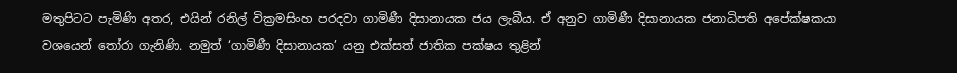මතුපිටට පැමිණි අතර, එයින් රනිල් වික්‍රමසිංහ පරදවා ගාමිණී දිසානායක ජය ලැබීය. ඒ අනුව ගාමිණී දිසානායක ජනාධිපති අපේක්ෂකයා වශයෙන් තෝරා ගැනිණි. නමුත් ‘ගාමිණී දිසානායක’ යනු එක්සත් ජාතික පක්ෂය තුළින්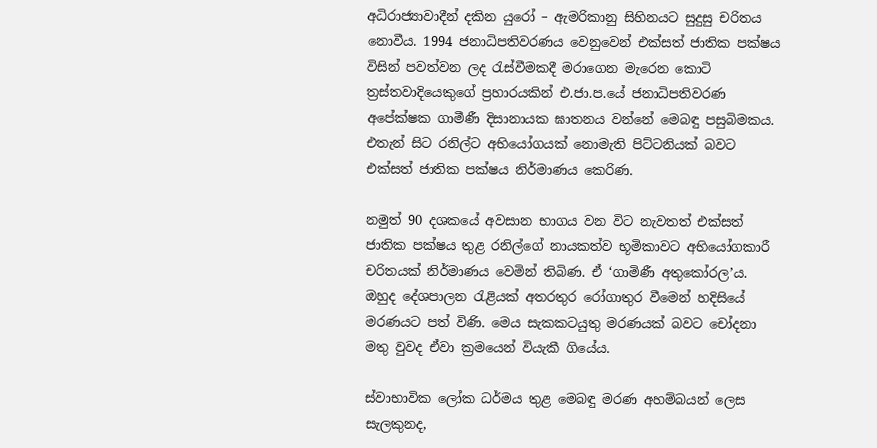අධිරාජ්‍යාවාදීන් දකින යුරෝ – ඇමරිකානු සිහිනයට සුදුසු චරිතය නොවීය. 1994 ජනාධිපතිවරණය වෙනුවෙන් එක්සත් ජාතික පක්ෂය විසින් පවත්වන ලද රැස්වීමකදී මරාගෙන මැරෙන කොටි ත්‍රස්තවාදියෙකුගේ ප්‍රහාරයකින් එ.ජා.ප.යේ ජනාධිපතිවරණ අපේක්ෂක ගාමීණී දිසානායක ඝාතනය වන්නේ මෙබඳු පසුබිමකය. එතැන් සිට රනිල්ට අභියෝගයක් නොමැති පිට්ටනියක් බවට එක්සත් ජාතික පක්ෂය නිර්මාණය කෙරිණ.

නමුත් 90 දශකයේ අවසාන භාගය වන විට නැවතත් එක්සත් ජාතික පක්ෂය තුළ රනිල්ගේ නායකත්ව භූමිකාවට අභියෝගකාරී චරිතයක් නිර්මාණය වෙමින් තිබිණ. ඒ ‘ගාමිණී අතුකෝරල’ය. ඔහුද දේශපාලන රැළියක් අතරතුර රෝගාතුර වීමෙන් හදිසියේ මරණයට පත් විණි. මෙය සැකකටයුතු මරණයක් බවට චෝදනා මතු වුවද ඒවා ක්‍රමයෙන් වියැකී ගියේය.

ස්වාභාවික ලෝක ධර්මය තුළ මෙබඳු මරණ අහම්බයන් ලෙස සැලකුනද,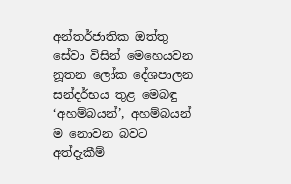අන්තර්ජාතික ඔත්තු සේවා විසින් මෙහෙයවන නූතන ලෝක දේශපාලන සන්දර්භය තුළ මෙබඳු ‘අහම්බයන්’, අහම්බයන් ම නොවන බවට අත්දැකීම්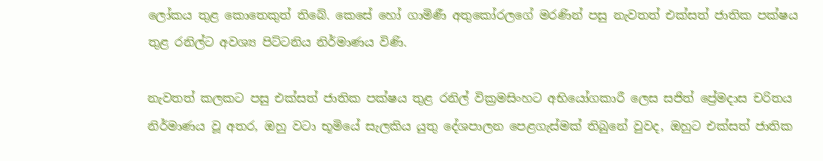ලෝකය තුළ කොතෙකුත් තිබේ. කෙසේ හෝ ගාමිණී අතුකෝරලගේ මරණින් පසු නැවතත් එක්සත් ජාතික පක්ෂය තුළ රනිල්ට අවශ්‍ය පිට්ටනිය නිර්මාණය විණි.

නැවතත් කලකට පසු එක්සත් ජාතික පක්ෂය තුළ රනිල් වික්‍රමසිංහට අභියෝගකාරී ලෙස සජිත් ප්‍රේමදාස චරිතය නිර්මාණය වූ අතර, ඔහු වටා භූමියේ සැලකිය යුතු දේශපාලන පෙළගැස්මක් තිබුනේ වුවද, ඔහුට එක්සත් ජාතික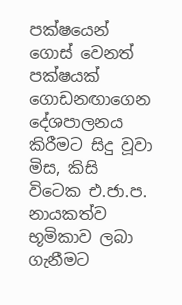පක්ෂයෙන් ගොස් වෙනත් පක්ෂයක් ගොඩනඟාගෙන දේශපාලනය කිරීමට සිදු වූවා මිස, කිසි විටෙක එ.ජා.ප. නායකත්ව භූමිකාව ලබා ගැනීමට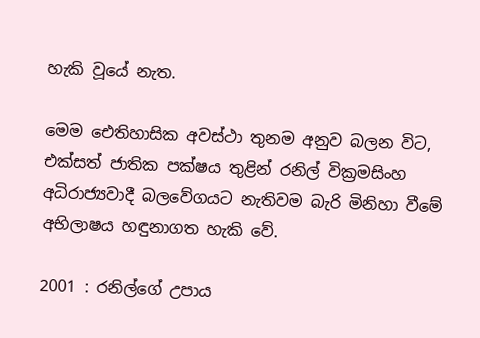හැකි වූයේ නැත.

මෙම ඓතිහාසික අවස්ථා තුනම අනුව බලන විට, එක්සත් ජාතික පක්ෂය තුළින් රනිල් වික්‍රමසිංහ අධිරාජ්‍යවාදී බලවේගයට නැතිවම බැරි මිනිහා වීමේ අභිලාෂය හඳුනාගත හැකි වේ.

2001 : රනිල්ගේ උපාය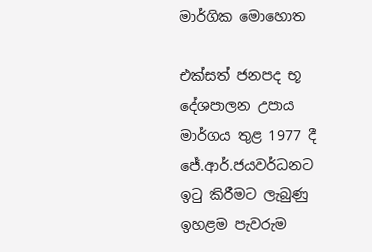මාර්ගික මොහොත

එක්සත් ජනපද භූ දේශපාලන උපාය මාර්ගය තුළ 1977 දී ජේ.ආර්.ජයවර්ධනට ඉටු කිරීමට ලැබුණු ඉහළම පැවරුම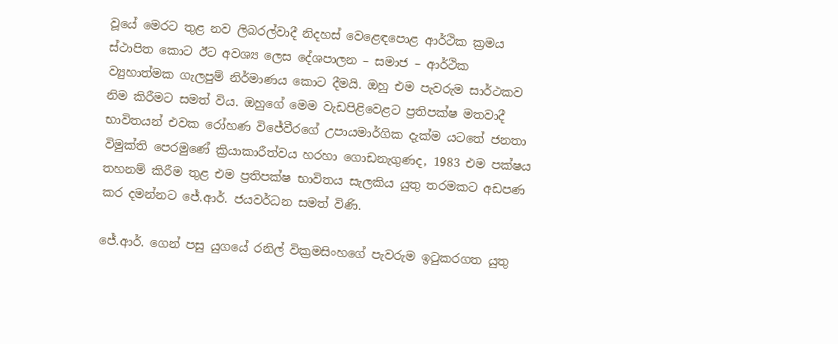වූයේ මෙරට තුළ නව ලිබරල්වාදී නිදහස් වෙළෙඳපොළ ආර්ථික ක්‍රමය ස්ථාපිත කොට ඊට අවශ්‍ය ලෙස දේශපාලන – සමාජ – ආර්ථික ව්‍යුහාත්මක ගැලපුම් නිර්මාණය කොට දීමයි. ඔහු එම පැවරුම සාර්ථකව නිම කිරීමට සමත් විය. ඔහුගේ මෙම වැඩපිළි‍වෙළට ප්‍රතිපක්ෂ මතවාදී භාවිතයන් එවක රෝහණ විජේවීරගේ උපායමාර්ගික දැක්ම යටතේ ජනතා විමුක්ති පෙරමු‍ණේ ක්‍රියාකාරීත්වය හරහා ගොඩනැගුණද, 1983 එම පක්ෂය තහනම් කිරීම තුළ එම ප්‍රතිපක්ෂ භාවිතය සැලකිය යුතු තරමකට අඩපණ කර දමන්නට ජේ.ආර්. ජයවර්ධන සමත් විණි.

ජේ.ආර්. ගෙන් පසු යුගයේ රනිල් වික්‍රමසිංහගේ පැවරුම ඉටුකරගත යුතු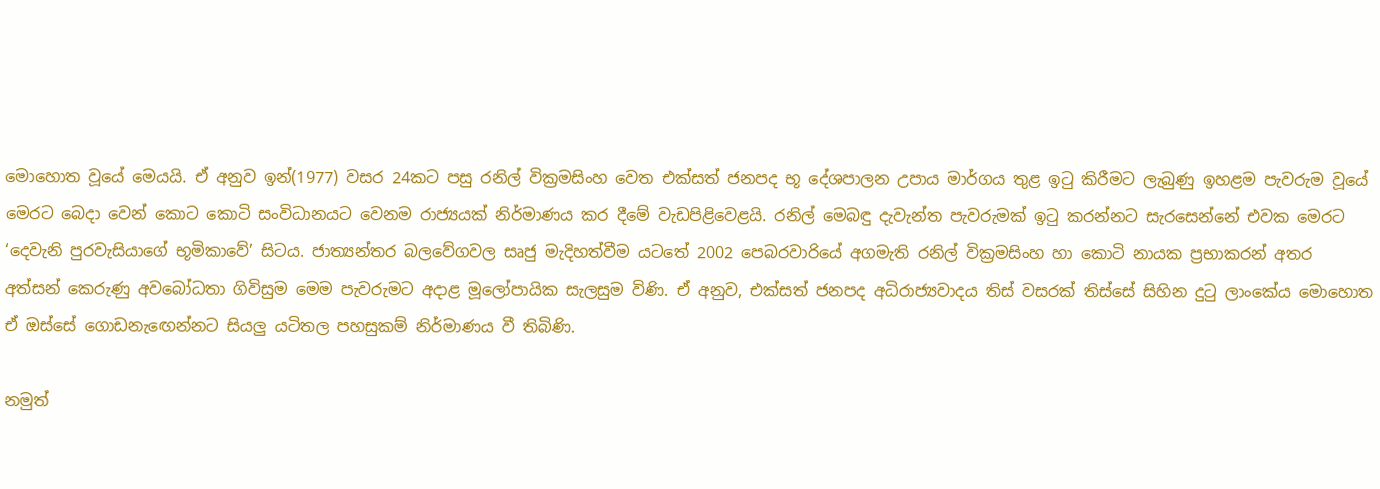මොහොත වූයේ මෙයයි. ඒ අනුව ඉන්(1977) වසර 24කට පසු රනිල් වික්‍රමසිංහ වෙත එක්සත් ජනපද භූ දේශපාලන උපාය මාර්ගය තුළ ඉටු කිරීමට ලැබුණු ඉහළම පැවරුම වූයේ මෙරට බෙදා වෙන් කොට කොටි සංවිධානයට වෙනම රාජ්‍යයක් නිර්මාණය කර දීමේ වැඩපිළිවෙළයි. රනිල් මෙබඳු දැවැන්ත පැවරුමක් ඉටු කරන්නට සැරසෙන්නේ එවක මෙරට ‘දෙවැනි පුරවැසියාගේ භූමිකාවේ’ සිටය. ජාත්‍යන්තර බලවේගවල සෘජු මැදිහත්වීම යටතේ 2002 පෙබරවාරියේ අගමැති රනිල් වික්‍රමසිංහ හා කොටි නායක ප්‍රභාකරන් අතර අත්සන් කෙරුණු අවබෝධතා ගිවිසුම මෙම පැවරුමට අදාළ මූලෝපායික සැලසුම විණි. ඒ අනුව, එක්සත් ජනපද අධිරාජ්‍යවාදය තිස් වසරක් තිස්සේ සිහින දුටු ලාංකේය මොහොත ඒ ඔස්සේ ගොඩනැඟෙන්නට සියලු යටිතල පහසුකම් නිර්මාණය වී තිබිණි.

නමුත්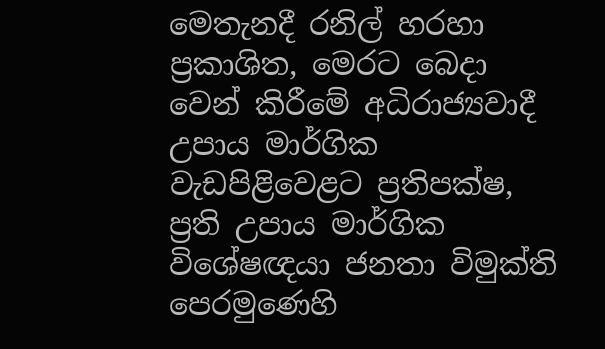මෙතැනදී රනිල් හරහා ප්‍රකාශිත, මෙරට බෙදා වෙන් කිරීමේ අධිරාජ්‍යවාදී උපාය මාර්ගික වැඩපිළිවෙළට ප්‍රතිපක්ෂ, ප්‍රති උපාය මාර්ගික විශේෂඥයා ජනතා විමුක්ති පෙරමුණෙහි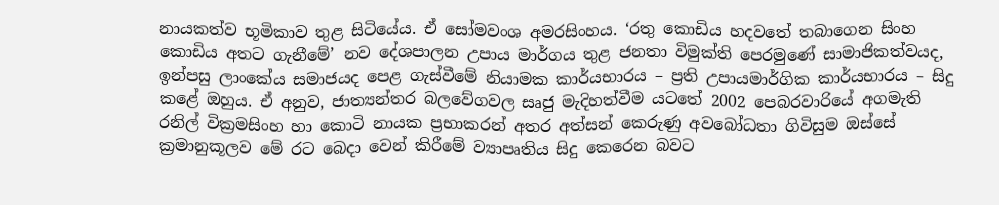නායකත්ව භූමිකාව තුළ සිටියේය. ඒ සෝමවංශ අමරසිංහය. ‘රතු කොඩිය හදවතේ තබාගෙන සිංහ කොඩිය අතට ගැනීමේ’ නව දේශපාලන උපාය මාර්ගය තුළ ජනතා විමුක්ති පෙරමුණේ සාමාජිකත්වයද, ඉන්පසු ලාංකේය සමාජයද පෙළ ගැස්වීමේ නියාමක කාර්යභාරය – ප්‍රති උපායමාර්ගික කාර්යභාරය – සිදු කළේ ඔහුය. ඒ අනුව, ජාත්‍යන්තර බලවේගවල සෘජු මැදිහත්වීම යටතේ 2002 පෙබරවාරියේ අගමැති රනිල් වික්‍රමසිංහ හා කොටි නායක ප්‍රභාකරන් අතර අත්සන් කෙරුණු අවබෝධතා ගිවිසුම ඔස්සේ ක්‍රමානුකූලව මේ රට බෙදා වෙන් කිරීමේ ව්‍යාපෘතිය සිදු කෙරෙන බවට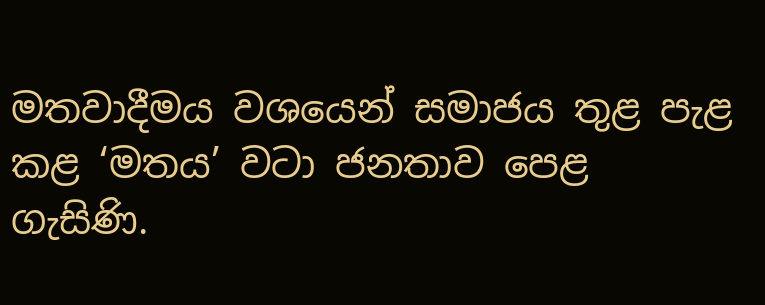මතවාදීමය වශයෙන් සමාජය තුළ පැළ කළ ‘මතය’ වටා ජනතාව පෙළ ගැසිණි.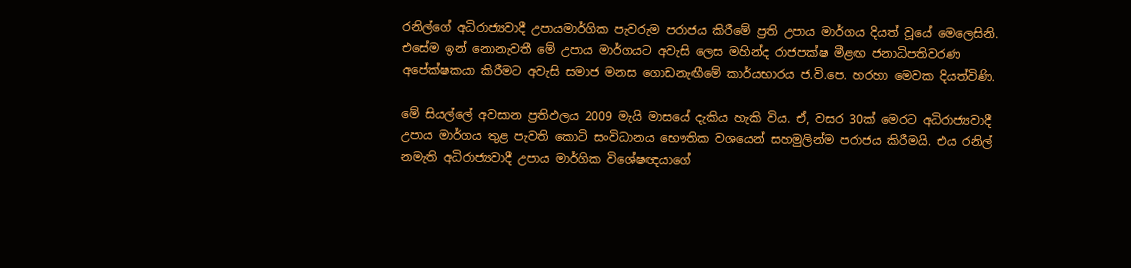රනිල්ගේ අධිරාජ්‍යවාදී උපායමාර්ගික පැවරුම පරාජය කිරීමේ ප්‍රති උපාය මාර්ගය දියත් වූයේ මෙලෙසිනි. එසේම ඉන් නොනැවතී මේ උපාය මාර්ගයට අවැසි ලෙස මහින්ද රාජපක්ෂ මීළඟ ජනාධිපතිවරණ අපේක්ෂකයා කිරීමට අවැසි සමාජ මනස ගොඩනැඟීමේ කාර්යභාරය ජ.වි.පෙ. හරහා මෙවක දියත්විණි.

මේ සියල්ලේ අවසාන ප්‍රතිඵලය 2009 මැයි මාසයේ දැකිය හැකි විය. ඒ, වසර 30ක් මෙරට අධිරාජ්‍යවාදී උපාය මාර්ගය තුළ පැවති කොටි සංවිධානය භෞතික වශයෙන් සහමුලින්ම පරාජය කිරීමයි. එය රනිල් නමැති අධිරාජ්‍යවාදී උපාය මාර්ගික විශේෂඥයාගේ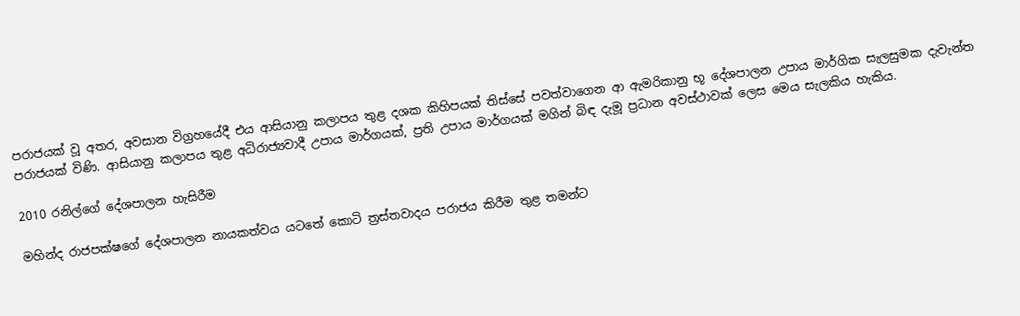පරාජයක් වූ අතර, අවසාන විග්‍රහයේදී එය ආසියානු කලාපය තුළ දශක කිහිපයක් තිස්සේ පවත්වාගෙන ආ ඇමරිකානු භූ දේශපාලන උපාය මාර්ගික සැලසුමක දැවැන්ත පරාජයක් විණි. ආසියානු කලාපය තුළ අධිරාජ්‍යවාදී උපාය මාර්ගයක්, ප්‍රති උපාය මාර්ගයක් මගින් බිඳ දැමූ ප්‍රධාන අවස්ථාවක් ලෙස මෙය සැලකිය හැකිය.

2010 රනිල්ගේ දේශපාලන හැසිරීම

මහින්ද රාජපක්ෂගේ දේශපාලන නායකත්වය යටතේ කොටි ත්‍රස්තවාදය පරාජය කිරීම තුළ තමන්ට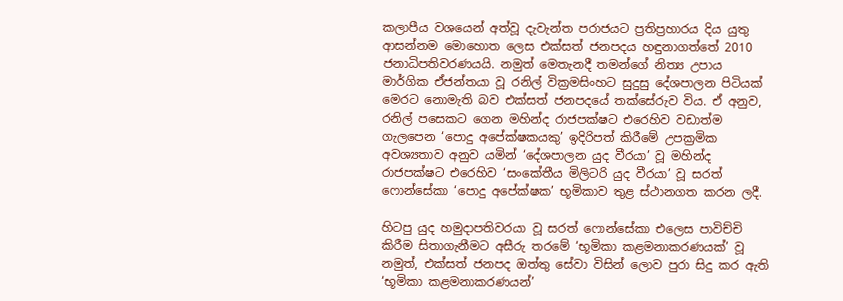කලාපීය වශයෙන් අත්වූ දැවැන්ත පරාජයට ප්‍රතිප්‍රහාරය දිය යුතු ආසන්නම මොහොත ලෙස එක්සත් ජනපදය හඳුනාගත්තේ 2010 ජනාධිපතිවරණයයි. නමුත් මෙතැනදී තමන්ගේ නිත්‍ය උපාය මාර්ගික ඒජන්තයා වූ රනිල් වික්‍රමසිංහට සුදුසු දේශපාලන පිටියක් මෙරට නොමැති බව එක්සත් ජනපදයේ තක්සේරුව විය. ඒ අනුව, රනිල් පසෙකට ගෙන මහින්ද රාජපක්ෂට එරෙහිව වඩාත්ම ගැලපෙන ‘පොදු අපේක්ෂකයකු’ ඉදිරිපත් කිරීමේ උපක්‍රමික අවශ්‍යතාව අනුව යමින් ‘දේශපාලන යුද වීරයා’ වූ මහින්ද රාජපක්ෂට එරෙහිව ‘සංකේතීය මිලිටරි යුද වීරයා’ වූ සරත් ෆොන්සේකා ‘පොදු අපේක්ෂක’ භූමිකාව තුළ ස්ථානගත කරන ලදී.

හිටපු යුද හමුදාපතිවරයා වූ සරත් ෆොන්සේකා එලෙස පාවිච්චි කිරීම සිතාගැනීමට අසීරු තරමේ ‘භූමිකා කළමනාකරණයක්’ වූ නමුත්, එක්සත් ජනපද ඔත්තු සේවා විසින් ලොව පුරා සිදු කර ඇති ‘භූමිකා කළමනාකරණයන්’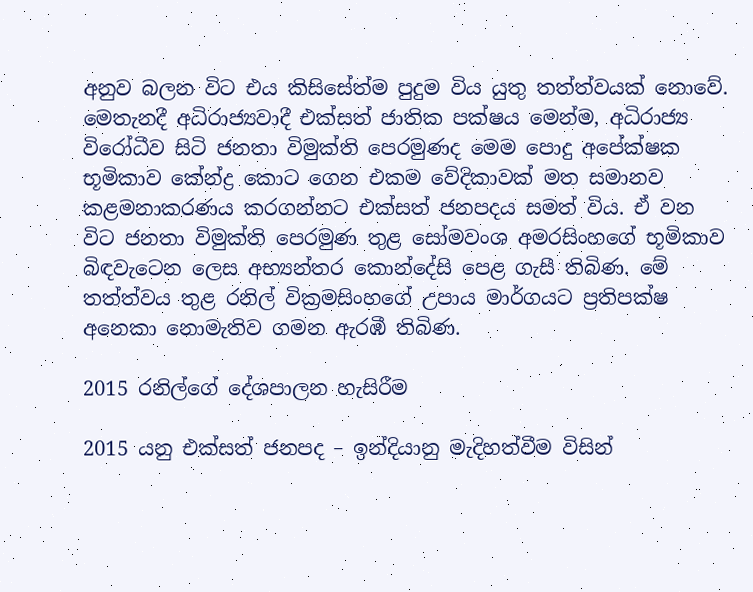අනුව බලන විට එය කිසිසේත්ම පුදුම විය යුතු තත්ත්වයක් නොවේ. මෙතැනදී අධිරාජ්‍යවාදී එක්සත් ජාතික පක්ෂය මෙන්ම, අධිරාජ්‍ය විරෝධීව සිටි ජනතා විමුක්ති පෙරමුණද මෙම පොදු අපේක්ෂක භූමිකාව කේන්ද්‍ර කොට ගෙන එකම වේදිකාවක් මත සමානව කළමනාකරණය කරගන්නට එක්සත් ජනපදය සමත් විය. ඒ වන විට ජනතා විමුක්ති පෙරමුණ තුළ සෝමවංශ අමරසිංහගේ භූමිකාව බිඳවැටෙන ලෙස අභ්‍යන්තර කොන්දේසි පෙළ ගැසී තිබිණ. මේ තත්ත්වය තුළ රනිල් වික්‍රමසිංහගේ උපාය මාර්ගයට ප්‍රතිපක්ෂ අනෙකා නොමැතිව ගමන ඇරඹී තිබිණ.

2015 රනිල්ගේ දේශපාලන හැසිරීම

2015 යනු එක්සත් ජනපද – ඉන්දියානු මැදිහත්වීම විසින්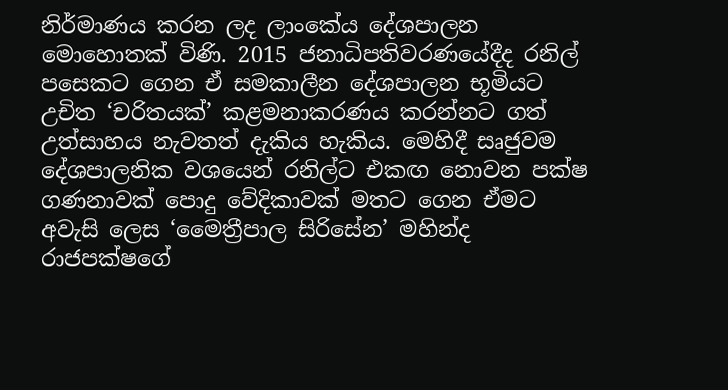නිර්මාණය කරන ලද ලාංකේය දේශපාලන මොහොතක් විණි. 2015 ජනාධිපතිවර‍ණයේදීද රනිල් පසෙකට ගෙන ඒ සමකාලීන දේශපාලන භූමියට උචිත ‘චරිතයක්’ කළමනාකරණය කරන්නට ගත් උත්සාහය නැවතත් දැකිය හැකිය. මෙහිදී සෘජුවම දේශපාලනික වශයෙන් රනිල්ට එකඟ නොවන පක්ෂ ගණනාවක් පොදු වේදිකාවක් මතට ගෙන ඒමට අවැසි ලෙස ‘මෛත්‍රීපාල සිරිසේන’ මහින්ද රාජපක්ෂගේ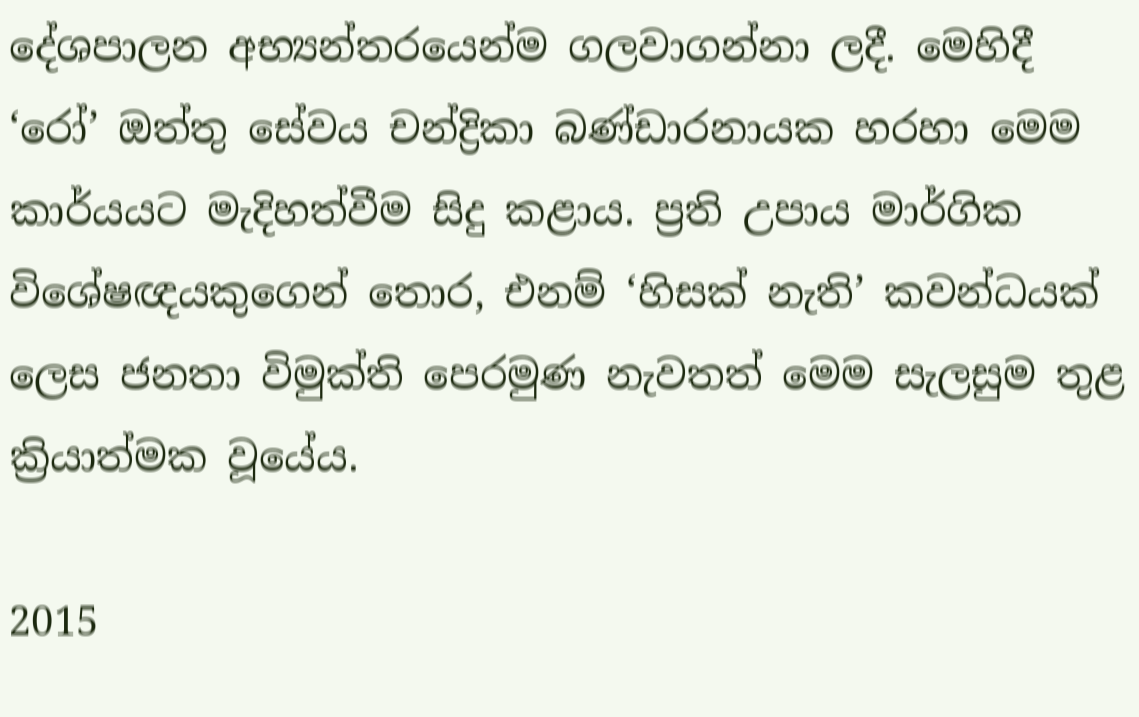දේශපාලන අභ්‍යන්තරයෙන්ම ගලවාගන්නා ලදී. මෙහිදී ‘රෝ’ ඔත්තු සේවය චන්ද්‍රිකා බණ්ඩාරනායක හරහා මෙම කාර්යයට මැදිහත්වීම සිදු කළාය. ප්‍රති උපාය මාර්ගික විශේෂඥයකුගෙන් තොර, එනම් ‘හිසක් නැති’ කවන්ධයක් ලෙස ජනතා විමුක්ති පෙරමුණ නැවතත් මෙම සැලසුම තුළ ක්‍රියාත්මක වූයේය.

2015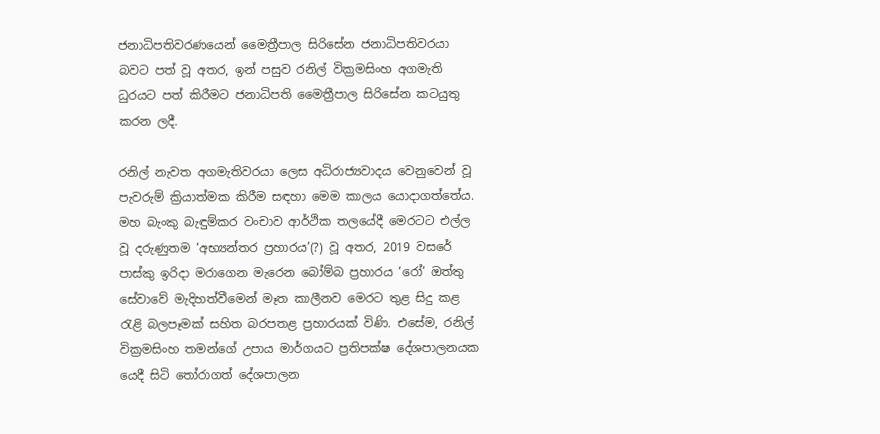ජනාධිපතිවරණයෙන් මෛත්‍රීපාල සිරිසේන ජනාධිපතිවරයා බවට පත් වූ අතර, ඉන් පසුව රනිල් වික්‍රමසිංහ අගමැති ධුරයට පත් කිරීමට ජනාධිපති මෛත්‍රීපාල සිරිසේන කටයුතු කරන ලදී.

රනිල් නැවත අගමැතිවරයා ලෙස අධිරාජ්‍යවාදය වෙනුවෙන් වූ පැවරුම් ක්‍රියාත්මක කිරීම සඳහා මෙම කාලය යොදාගත්තේය. මහ බැංකු බැඳුම්කර වංචාව ආර්ථික තලයේදී මෙරටට එල්ල වූ දරුණුතම ‘අභ්‍යන්තර ප්‍රහාරය’(?) වූ අතර, 2019 වසරේ පාස්කු ඉරිදා මරාගෙන මැරෙන බෝම්බ ප්‍රහාරය ‘රෝ’ ඔත්තු සේවාවේ මැදිහත්වීමෙන් මෑත කාලීනව මෙරට තුළ සිදු කළ රැළි බලපෑමක් සහිත බරපතළ ප්‍රහාරයක් විණි. එසේම, රනිල් වික්‍රමසිංහ තමන්ගේ උපාය මාර්ගයට ප්‍රතිපක්ෂ දේශපාලනයක යෙදී සිටි තෝරාගත් දේශපාලන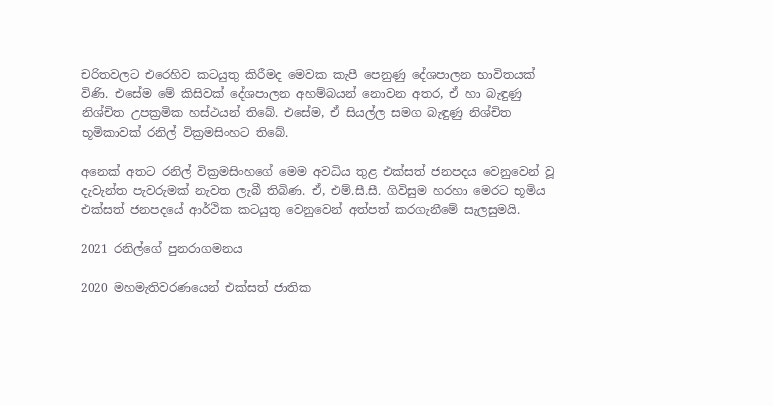චරිතවලට එරෙහිව කටයුතු කිරීමද මෙවක කැපී පෙනුණු දේශපාලන භාවිතයක් විණි. එසේම මේ කිසිවක් දේශපාලන අහම්බයන් නොවන අතර, ඒ හා බැඳුණු නිශ්චිත උපක්‍රමික හස්ථයන් තිබේ. එසේම, ඒ සියල්ල සමග බැඳුණු නිශ්චිත භූමිකාවක් රනිල් වික්‍රමසිංහට තිබේ.

අනෙක් අතට රනිල් වික්‍රමසිංහගේ මෙම අවධිය තුළ එක්සත් ජනපදය වෙනුවෙන් වූ දැවැන්ත පැවරුමක් නැවත ලැබී තිබිණ. ඒ, එම්.සී.සී. ගිවිසුම හරහා මෙරට භූමිය එක්සත් ජනපදයේ ආර්ථික කටයුතු වෙනුවෙන් අත්පත් කරගැනීමේ සැලසුමයි.

2021 රනිල්ගේ පුනරාගමනය

2020 මහමැතිවරණයෙන් එක්සත් ජාතික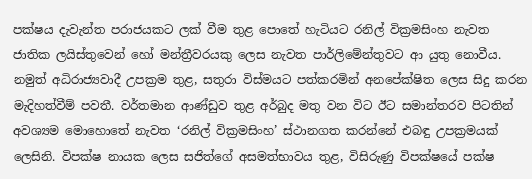පක්ෂය දැවැන්ත පරාජයකට ලක් වීම තුළ පොතේ හැටියට රනිල් වික්‍රමසිංහ නැවත ජාතික ලයිස්තුවෙන් හෝ මන්ත්‍රීවරයකු ලෙස නැවත පාර්ලිමේන්තුවට ආ යුතු නොවීය. නමුත් අධිරාජ්‍යවාදී උපක්‍රම තුළ, සතුරා විස්මයට පත්කරමින් අනපේක්ෂිත ලෙස සිදු කරන මැදිහත්වීම් පවතී. වර්තමාන ආණ්ඩුව තුළ අර්බුද මතු වන විට ඊට සමාන්තරව පිටතින් අවශ්‍යම මොහොතේ නැවත ‘රනිල් වික්‍රමසිංහ’ ස්ථානගත කරන්නේ එබඳු උපක්‍රමයක් ලෙසිනි. විපක්ෂ නායක ලෙස සජිත්ගේ අසමත්භාවය තුළ, විසිරුණු විපක්ෂයේ පක්ෂ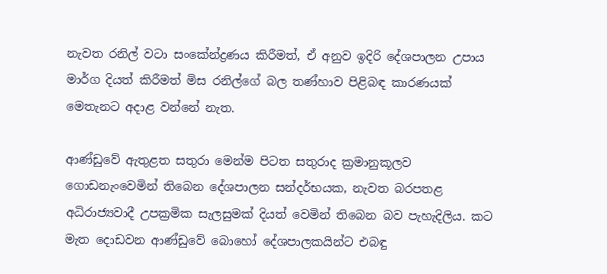නැවත රනිල් වටා සංකේන්ද්‍රණය කිරීමත්, ඒ අනුව ඉදිරි දේශපාලන උපාය මාර්ග දියත් කිරීමත් මිස රනිල්ගේ බල තණ්හාව පිළිබඳ කාරණයක් මෙතැනට අදාළ වන්නේ නැත.

ආණ්ඩුවේ ඇතුළත සතුරා මෙන්ම පිටත සතුරාද ක්‍රමානුකූලව ගොඩනැංවෙමින් තිබෙන දේශපාලන සන්දර්භයක, නැවත බරපතළ අධිරාජ්‍යවාදී උපක්‍රමික සැලසුමක් දියත් වෙමින් තිබෙන බව පැහැදිලිය. කට මැත දොඩවන ආණ්ඩුවේ බොහෝ දේශපාලකයින්ට එබඳු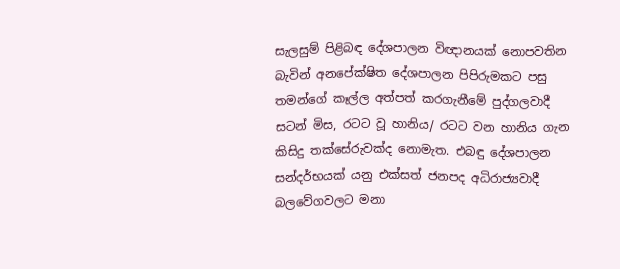සැලසුම් පිළිබඳ දේශපාලන විඥානයක් නොපවතින බැවින් අනපේක්ෂිත දේශපාලන පිපිරුමකට පසු තමන්ගේ කෑල්ල අත්පත් කරගැනීමේ පුද්ගලවාදී සටන් මිස, රටට වූ හානිය/ රටට වන හානිය ගැන කිසිදු තක්සේරුවක්ද නොමැත. එබඳු දේශපාලන සන්දර්භයක් යනු එක්සත් ජනපද අධිරාජ්‍යවාදී බලවේගවලට මනා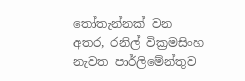තෝතැන්නක් වන අතර, රනිල් වික්‍රමසිංහ නැවත පාර්ලිමේන්තුව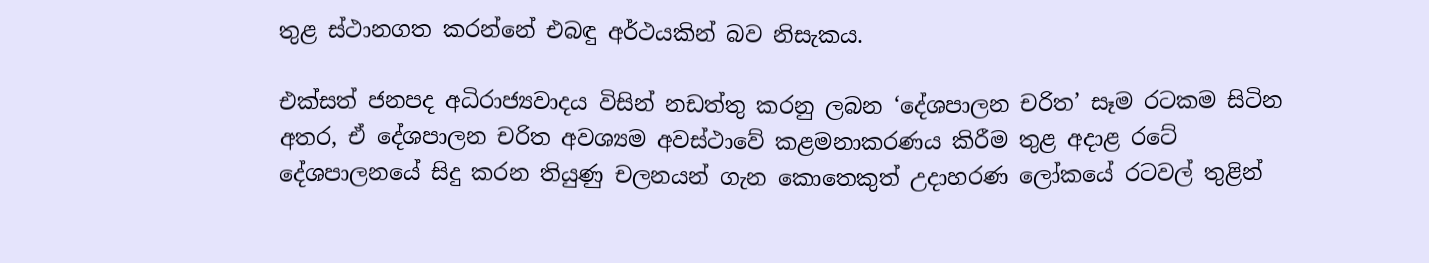තුළ ස්ථානගත කරන්නේ එබඳු අර්ථයකින් බව නිසැකය.

එක්සත් ජනපද අධිරාජ්‍යවාදය විසින් නඩත්තු කරනු ලබන ‘දේශපාලන චරිත’ සෑම රටකම සිටින අතර, ඒ දේශපාලන චරිත අවශ්‍යම අවස්ථාවේ කළමනාකරණය කිරීම තුළ අදාළ රටේ දේශපාලනයේ සිදු කරන තියුණු චලනයන් ගැන කොතෙකුත් උදාහරණ ලෝකයේ රටවල් තුළින්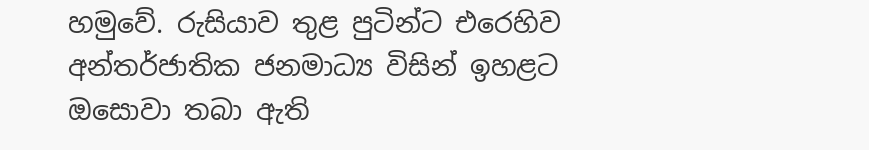හමුවේ. රුසියාව තුළ පුටින්ට එරෙහිව අන්තර්ජාතික ජනමාධ්‍ය විසින් ඉහළට ඔසොවා තබා ඇති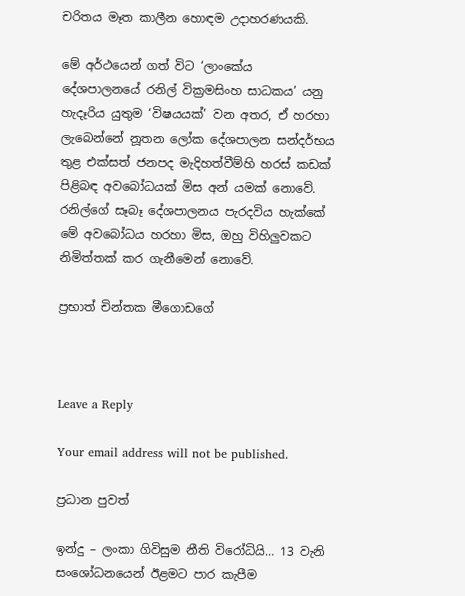චරිතය මෑත කාලීන හොඳම උදාහරණයකි.

මේ අර්ථයෙන් ගත් විට ‘ලාංකේය දේශපාලනයේ රනිල් වික්‍රමසිංහ සාධකය’ යනු හැදෑරිය යුතුම ‘විෂයයක්’ වන අතර, ඒ හරහා ලැබෙන්නේ නූතන ලෝක දේශපාලන සන්දර්භය තුළ එක්සත් ජනපද මැදිහත්වීම්හි හරස් කඩක් පිළිබඳ අවබෝධයක් මිස අන් යමක් නොවේ. රනිල්ගේ සෑබෑ දේශපාලනය පැරදවිය හැක්කේ මේ අවබෝධය හරහා මිස, ඔහු විහිලුවකට නිමිත්තක් කර ගැනීමෙන් නොවේ.

ප්‍රභාත් චින්තක මීගොඩගේ



Leave a Reply

Your email address will not be published.

ප්‍රධාන පුවත්

ඉන්දු – ලංකා ගිවිසුම නීති විරෝධියි… 13 වැනි සංශෝධනයෙන් ඊළමට පාර කැපීම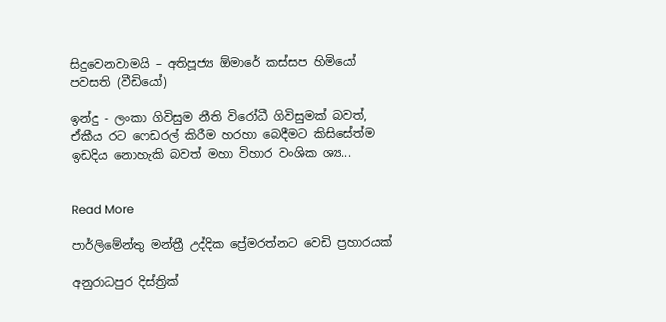සිදුවෙනවාමයි – අතිපූජ්‍ය ඕමාරේ කස්සප හිමියෝ පවසති (වීඩියෝ)

ඉන්දු - ලංකා ගිවිසුම නීති විරෝධී ගිවිසුමක් බවත්, ඒකීය රට ෆෙඩරල් කිරීම හරහා බෙදීමට කිසිසේත්ම ඉඩදිය නොහැකි බවත් මහා විහාර වංශික ශ්‍ය...


Read More

පාර්ලිමේන්තු මන්ත්‍රී උද්දික ප්‍රේමරත්නට වෙඩි ප්‍රහාරයක්

අනුරාධපුර දිස්ත්‍රික්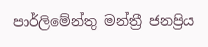පාර්ලිමේන්තු මන්ත්‍රී ජනප්‍රිය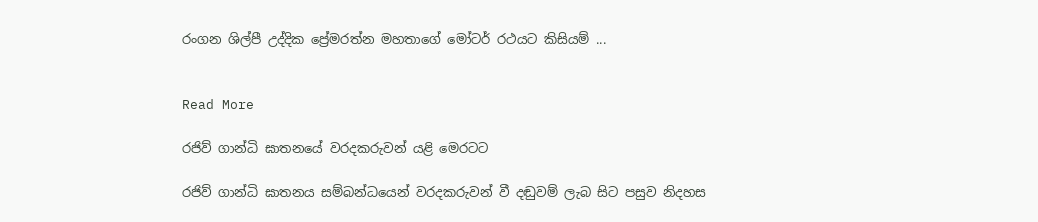රංගන ශිල්පී උද්දික ප්‍රේමරත්න මහතාගේ මෝටර් රථයට කිසියම් ...


Read More

රජිව් ගාන්ධි ඝාතනයේ වරදකරුවන් යළි මෙරටට

රජිව් ගාන්ධි ඝාතනය සම්බන්ධයෙන් වරදකරුවන් වී දඬුවම් ලැබ සිට පසුව නිදහස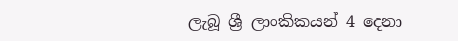ලැබූ ශ්‍රී ලාංකිකයන් 4 දෙනා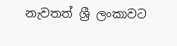නැවතත් ශ්‍රී ලංකාවට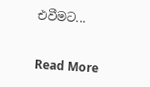එවීමට...


Read More